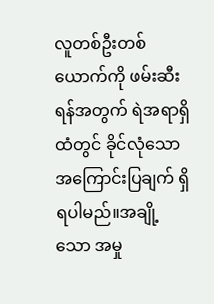လူတစ်ဦးတစ်ယောက်ကို ဖမ်းဆီးရန်အတွက် ရဲအရာရှိထံတွင် ခိုင်လုံသော အကြောင်းပြချက် ရှိရပါမည်။အချို့သော အမှု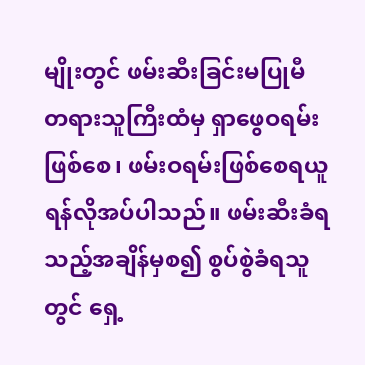မျိုးတွင် ဖမ်းဆီးခြင်းမပြုမီ တရားသူကြီးထံမှ ရှာဖွေဝရမ်းဖြစ်စေ၊ ဖမ်းဝရမ်းဖြစ်စေရယူရန်လိုအပ်ပါသည်။ ဖမ်းဆီးခံရသည့်အချိန်မှစ၍ စွပ်စွဲခံရသူတွင် ရှေ့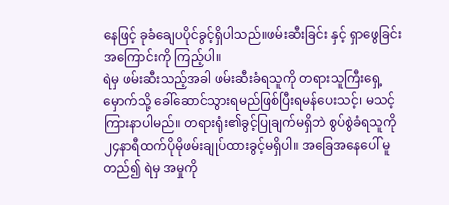နေဖြင့် ခုခံချေပပိုင်ခွင့်ရှိပါသည်။ဖမ်းဆီးခြင်း နှင့် ရှာဖွေခြင်း အကြောင်းကို ကြည့်ပါ။
ရဲမှ ဖမ်းဆီးသည့်အခါ ဖမ်းဆီးခံရသူကို တရားသူကြီးရှေ့မှောက်သို့ ခေါ်ဆောင်သွားရမည်ဖြစ်ပြီးရမန်ပေးသင့်၊ မသင့် ကြားနာပါမည်။ တရားရုံး၏ခွင့်ပြုချက်မရှိဘဲ စွပ်စွဲခံရသူကို ၂၄နာရီထက်ပိုမိုဖမ်းချုပ်ထားခွင့်မရှိပါ။ အခြေအနေပေါ် မူတည်၍ ရဲမှ အမှုကို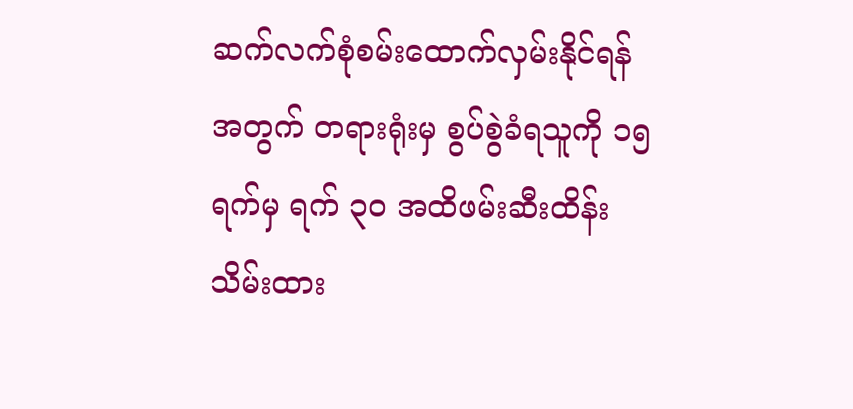ဆက်လက်စုံစမ်းထောက်လှမ်းနိုင်ရန်အတွက် တရားရုံးမှ စွပ်စွဲခံရသူကို ၁၅ ရက်မှ ရက် ၃ဝ အထိဖမ်းဆီးထိန်းသိမ်းထား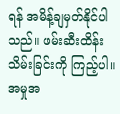ရန် အမိန့်ချမှတ်နိုင်ပါသည်။ ဖမ်းဆီးထိန်းသိမ်းခြင်းကို ကြည့်ပါ။
အမှုအ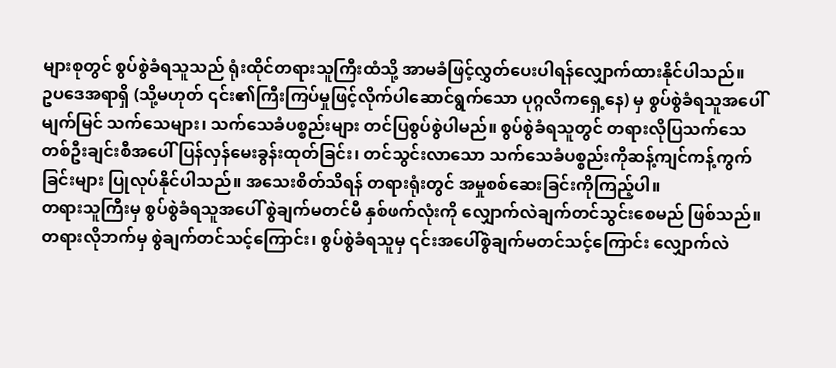များစုတွင် စွပ်စွဲခံရသူသည် ရုံးထိုင်တရားသူကြီးထံသို့ အာမခံဖြင့်လွှတ်ပေးပါရန်လျှောက်ထားနိုင်ပါသည်။
ဥပဒေအရာရှိ (သို့မဟုတ် ၎င်း၏ကြီးကြပ်မှုဖြင့်လိုက်ပါဆောင်ရွက်သော ပုဂ္ဂလိကရှေ့နေ) မှ စွပ်စွဲခံရသူအပေါ်မျက်မြင် သက်သေများ၊ သက်သေခံပစ္စည်းများ တင်ပြစွပ်စွဲပါမည်။ စွပ်စွဲခံရသူတွင် တရားလိုပြသက်သေတစ်ဦးချင်းစီအပေါ် ပြန်လှန်မေးခွန်းထုတ်ခြင်း၊ တင်သွင်းလာသော သက်သေခံပစ္စည်းကိုဆန့်ကျင်ကန့်ကွက်ခြင်းများ ပြုလုပ်နိုင်ပါသည်။ အသေးစိတ်သိရန် တရားရုံးတွင် အမှုစစ်ဆေးခြင်းကိုကြည့်ပါ။
တရားသူကြီးမှ စွပ်စွဲခံရသူအပေါ် စွဲချက်မတင်မီ နှစ်ဖက်လုံးကို လျှောက်လဲချက်တင်သွင်းစေမည် ဖြစ်သည်။တရားလိုဘက်မှ စွဲချက်တင်သင့်ကြောင်း၊ စွပ်စွဲခံရသူမှ ၎င်းအပေါ်စွဲချက်မတင်သင့်ကြောင်း လျှောက်လဲ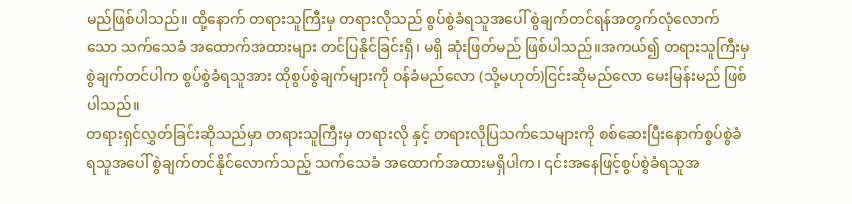မည်ဖြစ်ပါသည်။ ထို့နောက် တရားသူကြီးမှ တရားလိုသည် စွပ်စွဲခံရသူအပေါ် စွဲချက်တင်ရန်အတွက်လုံလောက်သော သက်သေခံ အထောက်အထားများ တင်ပြနိုင်ခြင်းရှိ၊ မရှိ ဆုံးဖြတ်မည် ဖြစ်ပါသည်။အကယ်၍ တရားသူကြီးမှ စွဲချက်တင်ပါက စွပ်စွဲခံရသူအား ထိုစွပ်စွဲချက်များကို ဝန်ခံမည်လော (သို့မဟုတ်)ငြင်းဆိုမည်လော မေးမြန်းမည် ဖြစ်ပါသည်။
တရားရှင်လွှတ်ခြင်းဆိုသည်မှာ တရားသူကြီးမှ တရားလို နှင့် တရားလိုပြသက်သေများကို စစ်ဆေးပြီးနောက်စွပ်စွဲခံရသူအပေါ် စွဲချက်တင်နိုင်လောက်သည့် သက်သေခံ အထောက်အထားမရှိပါက၊ ၎င်းအနေဖြင့်စွပ်စွဲခံရသူအ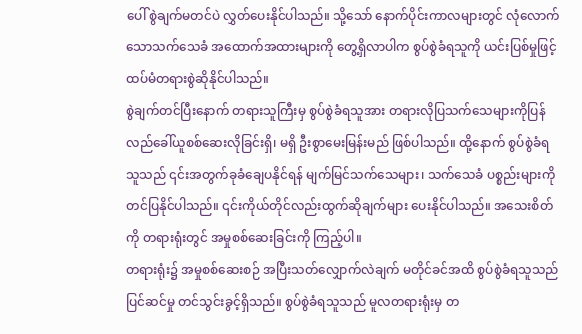ပေါ် စွဲချက်မတင်ပဲ လွှတ်ပေးနိုင်ပါသည်။ သို့သော် နောက်ပိုင်းကာလများတွင် လုံလောက်သောသက်သေခံ အထောက်အထားများကို တွေ့ရှိလာပါက စွပ်စွဲခံရသူကို ယင်းပြစ်မှုဖြင့် ထပ်မံတရားစွဲဆိုနိုင်ပါသည်။
စွဲချက်တင်ပြီးနောက် တရားသူကြီးမှ စွပ်စွဲခံရသူအား တရားလိုပြသက်သေများကိုပြန်လည်ခေါ်ယူစစ်ဆေးလိုခြင်းရှိ၊ မရှိ ဦးစွာမေးမြန်းမည် ဖြစ်ပါသည်။ ထို့နောက် စွပ်စွဲခံရသူသည် ၎င်းအတွက်ခုခံချေပနိုင်ရန် မျက်မြင်သက်သေများ၊ သက်သေခံ ပစ္စည်းများကို တင်ပြနိုင်ပါသည်။ ၎င်းကိုယ်တိုင်လည်းထွက်ဆိုချက်များ ပေးနိုင်ပါသည်။ အသေးစိတ်ကို တရားရုံးတွင် အမှုစစ်ဆေးခြင်းကို ကြည့်ပါ။
တရားရုံး၌ အမှုစစ်ဆေးစဉ် အပြီးသတ်လျှောက်လဲချက် မတိုင်ခင်အထိ စွပ်စွဲခံရသူသည် ပြင်ဆင်မှု တင်သွင်းခွင့်ရှိသည်။ စွပ်စွဲခံရသူသည် မူလတရားရုံးမှ တ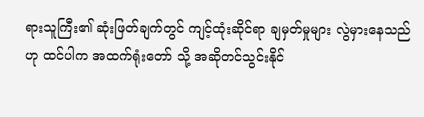ရားသူကြီး၏ ဆုံးဖြတ်ချက်တွင် ကျင့်ထုံးဆိုင်ရာ ချမှတ်မှုများ လွဲမှားနေသည်ဟု ထင်ပါက အထက်ရုံးတော် သို့ အဆိုတင်သွင်းနိုင်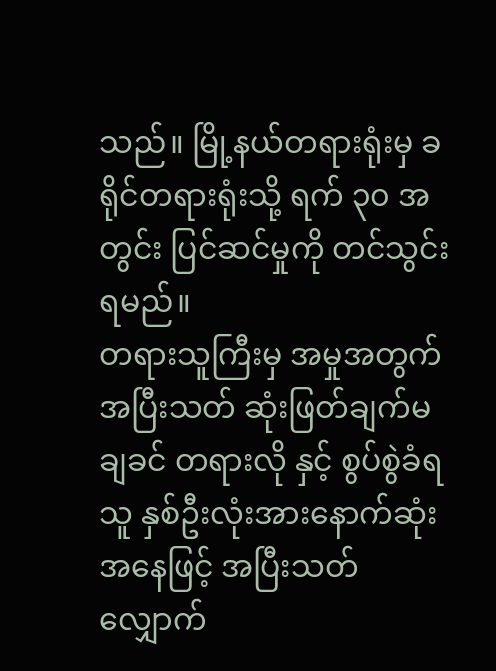သည်။ မြို့နယ်တရားရုံးမှ ခရိုင်တရားရုံးသို့ ရက် ၃၀ အတွင်း ပြင်ဆင်မှုကို တင်သွင်းရမည်။
တရားသူကြီးမှ အမှုအတွက် အပြီးသတ် ဆုံးဖြတ်ချက်မချခင် တရားလို နှင့် စွပ်စွဲခံရသူ နှစ်ဦးလုံးအားနောက်ဆုံးအနေဖြင့် အပြီးသတ်လျှောက်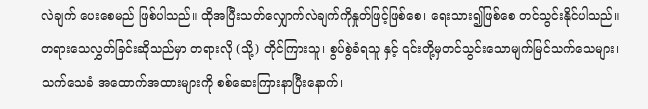လဲချက် ပေးစေမည် ဖြစ်ပါသည်။ ထိုအပြီးသတ်လျှောက်လဲချက်ကိုနှုတ်ဖြင့်ဖြစ်စေ၊ ရေးသား၍ဖြစ်စေ တင်သွင်းနိုင်ပါသည်။
တရားသေလွှတ်ခြင်းဆိုသည်မှာ တရားလို (သို့) တိုင်ကြားသူ၊ စွပ်စွဲခံရသူ နှင့် ၎င်းတို့မှတင်သွင်းသောမျက်မြင်သက်သေများ၊ သက်သေခံ အထောက်အထားများကို စစ်ဆေးကြားနာပြီးနောက်၊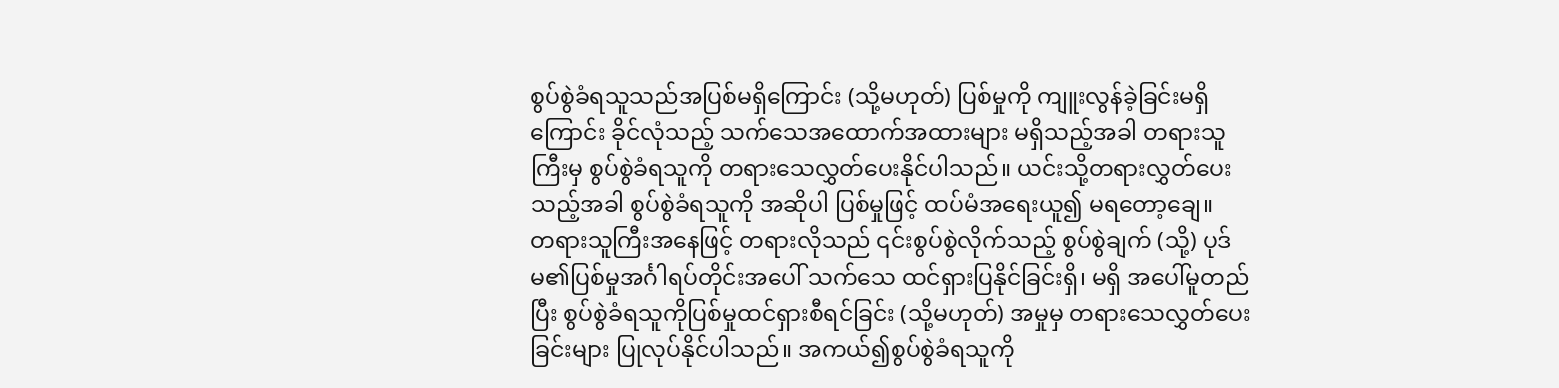စွပ်စွဲခံရသူသည်အပြစ်မရှိကြောင်း (သို့မဟုတ်) ပြစ်မှုကို ကျူးလွန်ခဲ့ခြင်းမရှိကြောင်း ခိုင်လုံသည့် သက်သေအထောက်အထားများ မရှိသည့်အခါ တရားသူကြီးမှ စွပ်စွဲခံရသူကို တရားသေလွှတ်ပေးနိုင်ပါသည်။ ယင်းသို့တရားလွှတ်ပေးသည့်အခါ စွပ်စွဲခံရသူကို အဆိုပါ ပြစ်မှုဖြင့် ထပ်မံအရေးယူ၍ မရတော့ချေ။
တရားသူကြီးအနေဖြင့် တရားလိုသည် ၎င်းစွပ်စွဲလိုက်သည့် စွပ်စွဲချက် (သို့) ပုဒ်မ၏ပြစ်မှုအင်္ဂါရပ်တိုင်းအပေါ် သက်သေ ထင်ရှားပြနိုင်ခြင်းရှိ၊ မရှိ အပေါ်မူတည်ပြီး စွပ်စွဲခံရသူကိုပြစ်မှုထင်ရှားစီရင်ခြင်း (သို့မဟုတ်) အမှုမှ တရားသေလွှတ်ပေးခြင်းများ ပြုလုပ်နိုင်ပါသည်။ အကယ်၍စွပ်စွဲခံရသူကို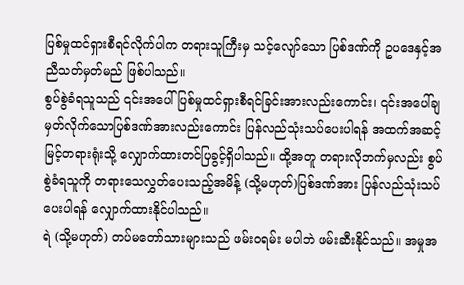ပြစ်မှုထင်ရှားစီရင်လိုက်ပါက တရားသူကြီးမှ သင့်လျော်သော ပြစ်ဒဏ်ကို ဥပဒေနှင့်အညီသတ်မှတ်မည် ဖြစ်ပါသည်။
စွပ်စွဲခံရသူသည် ၎င်းအပေါ်ပြစ်မှုထင်ရှားစီရင်ခြင်းအားလည်းကောင်း၊ ၎င်းအပေါ်ချမှတ်လိုက်သောပြစ်ဒဏ်အားလည်းကောင်း ပြန်လည်သုံးသပ်ပေးပါရန် အထက်အဆင့်မြင့်တရားရုံးသို့ လျှောက်ထားတင်ပြခွင့်ရှိပါသည်။ ထို့အတူ တရားလိုဘက်မှလည်း စွပ်စွဲခံရသူကို တရားသေလွှတ်ပေးသည့်အမိန့် (သို့မဟုတ်)ပြစ်ဒဏ်အား ပြန်လည်သုံးသပ်ပေးပါရန် လျှောက်ထားနိုင်ပါသည်။
ရဲ (သို့မဟုတ်) တပ်မတော်သားများသည် ဖမ်းဝရမ်း မပါဘဲ ဖမ်းဆီးနိုင်သည်။ အမှုအ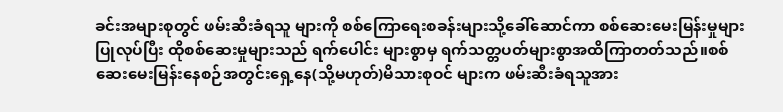ခင်းအများစုတွင် ဖမ်းဆီးခံရသူ များကို စစ်ကြောရေးစခန်းများသို့ခေါ်ဆောင်ကာ စစ်ဆေးမေးမြန်းမှုများပြုလုပ်ပြီး ထိုစစ်ဆေးမှုများသည် ရက်ပေါင်း များစွာမှ ရက်သတ္တပတ်များစွာအထိကြာတတ်သည်။စစ်ဆေးမေးမြန်းနေစဉ်အတွင်းရှေ့နေ(သို့မဟုတ်)မိသားစုဝင် များက ဖမ်းဆီးခံရသူအား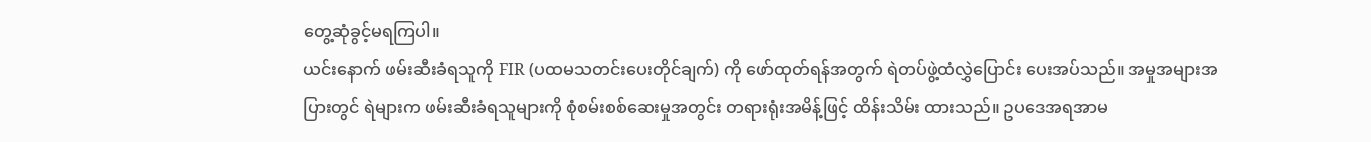တွေ့ဆုံခွင့်မရကြပါ။
ယင်းနောက် ဖမ်းဆီးခံရသူကို FIR (ပထမသတင်းပေးတိုင်ချက်) ကို ဖော်ထုတ်ရန်အတွက် ရဲတပ်ဖွဲ့ထံလွှဲပြောင်း ပေးအပ်သည်။ အမှုအများအပြားတွင် ရဲများက ဖမ်းဆီးခံရသူများကို စုံစမ်းစစ်ဆေးမှုအတွင်း တရားရုံးအမိန့်ဖြင့် ထိန်းသိမ်း ထားသည်။ ဥပဒေအရအာမ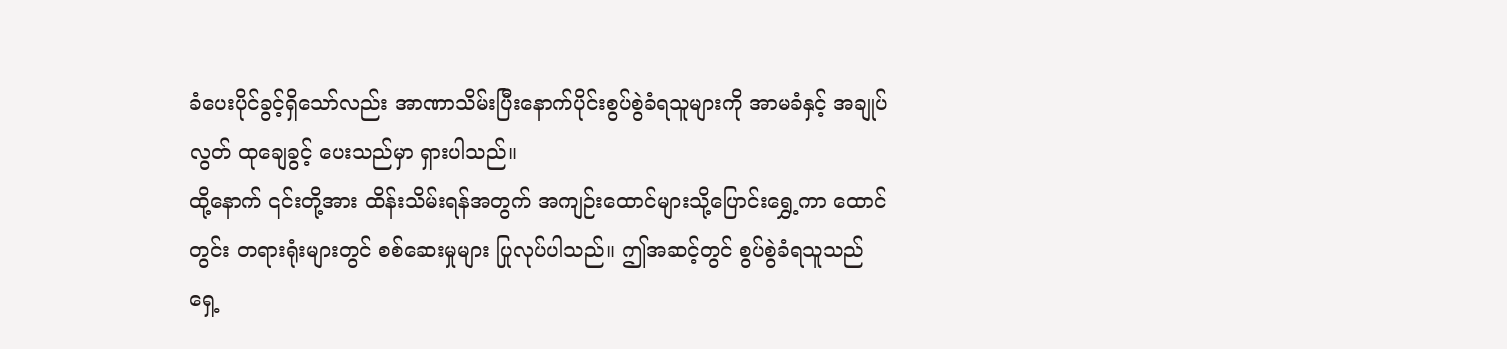ခံပေးပိုင်ခွင့်ရှိသော်လည်း အာဏာသိမ်းပြီးနောက်ပိုင်းစွပ်စွဲခံရသူများကို အာမခံနှင့် အချုပ်လွတ် ထုချေခွင့် ပေးသည်မှာ ရှားပါသည်။
ထို့နောက် ၎င်းတို့အား ထိန်းသိမ်းရန်အတွက် အကျဉ်းထောင်များသို့ပြောင်းရွှေ့ကာ ထောင်တွင်း တရားရုံးများတွင် စစ်ဆေးမှုများ ပြုလုပ်ပါသည်။ ဤအဆင့်တွင် စွပ်စွဲခံရသူသည် ရှေ့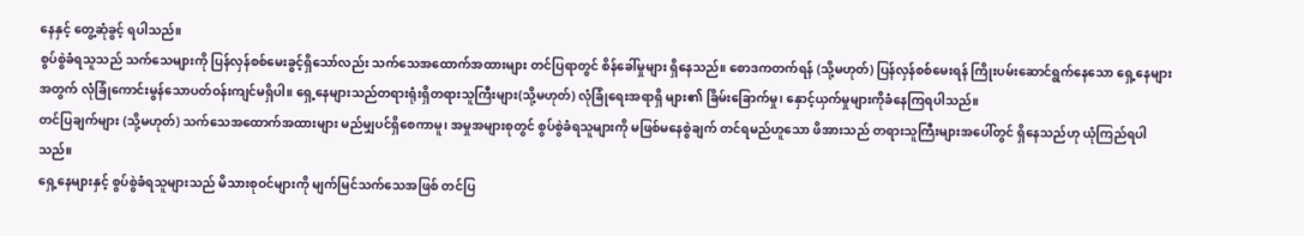နေနှင့် တွေ့ဆုံခွင့် ရပါသည်။
စွပ်စွဲခံရသူသည် သက်သေများကို ပြန်လှန်စစ်မေးခွင့်ရှိသော်လည်း သက်သေအထောက်အထားများ တင်ပြရာတွင် စိန်ခေါ်မှုများ ရှိနေသည်။ စောဒကတက်ရန် (သို့မဟုတ်) ပြန်လှန်စစ်မေးရန် ကြိုးပမ်းဆောင်ရွက်နေသော ရှေ့နေများ အတွက် လုံခြုံကောင်းမွန်သောပတ်ဝန်းကျင်မရှိပါ။ ရှေ့နေများသည်တရားရုံးရှိတရားသူကြီးများ(သို့မဟုတ်) လုံခြုံရေးအရာရှိ များ၏ ခြိမ်းခြောက်မှု၊ နှောင့်ယှက်မှုများကိုခံနေကြရပါသည်။
တင်ပြချက်များ (သို့မဟုတ်) သက်သေအထောက်အထားများ မည်မျှပင်ရှိစေကာမူ၊ အမှုအများစုတွင် စွပ်စွဲခံရသူများကို မဖြစ်မနေစွဲချက် တင်ရမည်ဟူသော ဖိအားသည် တရားသူကြီးများအပေါ်တွင် ရှိနေသည်ဟု ယုံကြည်ရပါသည်။
ရှေ့နေများနှင့် စွပ်စွဲခံရသူများသည် မိသားစုဝင်များကို မျက်မြင်သက်သေအဖြစ် တင်ပြ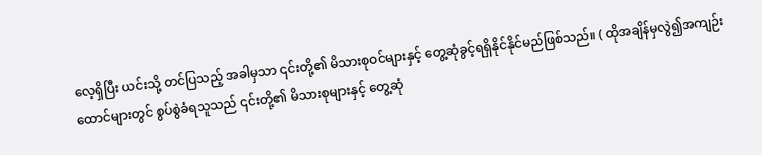လေ့ရှိပြီး ယင်းသို့ တင်ပြသည့် အခါမှသာ ၎င်းတို့၏ မိသားစုဝင်များနှင့် တွေ့ဆုံခွင့်ရရှိနိုင်နိုင်မည်ဖြစ်သည်။ ( ထိုအချိန်မှလွဲ၍အကျဉ်းထောင်များတွင် စွပ်စွဲခံရသူသည် ၎င်းတို့၏ မိသားစုများနှင့် တွေ့ဆုံ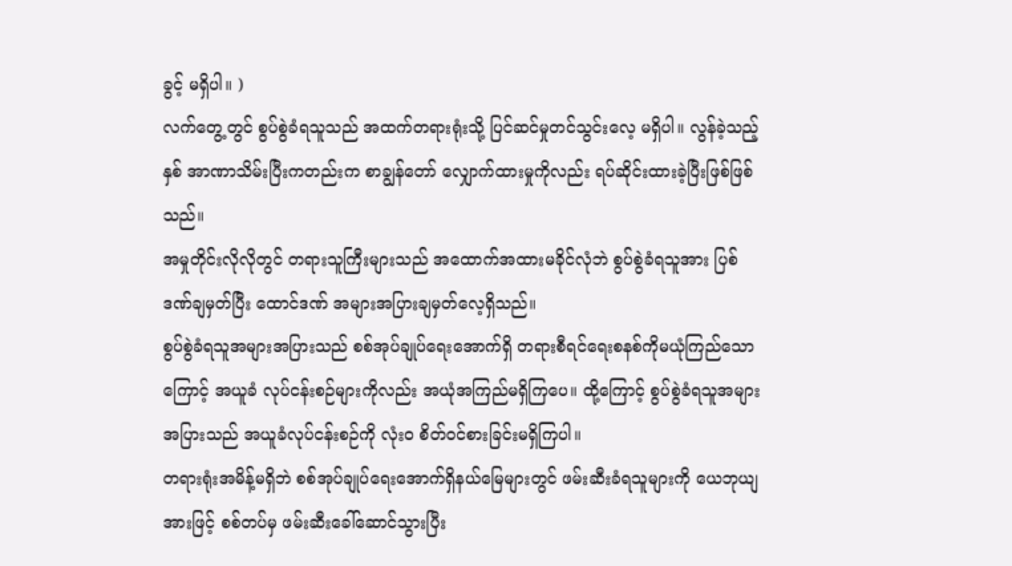ခွင့် မရှိပါ။ )
လက်တွေ့တွင် စွပ်စွဲခံရသူသည် အထက်တရားရုံးသို့ ပြင်ဆင်မှုတင်သွင်းလေ့ မရှိပါ။ လွန်ခဲ့သည့်နှစ် အာဏာသိမ်းပြီးကတည်းက စာချွန်တော် လျှောက်ထားမှုကိုလည်း ရပ်ဆိုင်းထားခဲ့ပြီးဖြစ်ဖြစ်သည်။
အမှုတိုင်းလိုလိုတွင် တရားသူကြီးများသည် အထောက်အထားမခိုင်လုံဘဲ စွပ်စွဲခံရသူအား ပြစ်ဒဏ်ချမှတ်ပြီး ထောင်ဒဏ် အများအပြားချမှတ်လေ့ရှိသည်။
စွပ်စွဲခံရသူအများအပြားသည် စစ်အုပ်ချုပ်ရေးအောက်ရှိ တရားစီရင်ရေးစနစ်ကိုမယုံကြည်သောကြောင့် အယူခံ လုပ်ငန်းစဉ်များကိုလည်း အယုံအကြည်မရှိကြပေ။ ထို့ကြောင့် စွပ်စွဲခံရသူအများအပြားသည် အယူခံလုပ်ငန်းစဉ်ကို လုံးဝ စိတ်ဝင်စားခြင်းမရှိကြပါ။
တရားရုံးအမိန့်မရှိဘဲ စစ်အုပ်ချုပ်ရေးအောက်ရှိနယ်မြေများတွင် ဖမ်းဆီးခံရသူများကို ယေဘုယျအားဖြင့် စစ်တပ်မှ ဖမ်းဆီးခေါ်ဆောင်သွားပြီး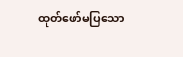ထုတ်ဖော်မပြသော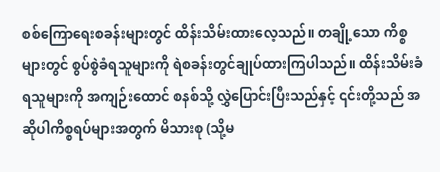စစ်ကြောရေးစခန်းများတွင် ထိန်းသိမ်းထားလေ့သည်။ တချို့သော ကိစ္စများတွင် စွပ်စွဲခံရသူများကို ရဲစခန်းတွင်ချုပ်ထားကြပါသည်။ ထိန်းသိမ်းခံရသူများကို အကျဉ်းထောင် စနစ်သို့ လွှဲပြောင်းပြီးသည်နှင့် ၎င်းတို့သည် အဆိုပါကိစ္စရပ်များအတွက် မိသားစု (သို့မ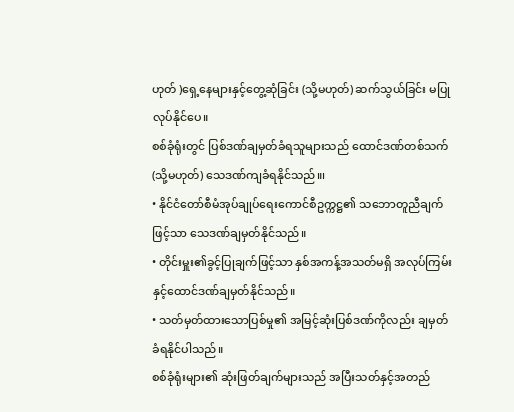ဟုတ် )ရှေ့နေများနှင့်တွေ့ဆုံခြင်း (သို့မဟုတ်) ဆက်သွယ်ခြင်း မပြုလုပ်နိုင်ပေ။
စစ်ခုံရုံးတွင် ပြစ်ဒဏ်ချမှတ်ခံရသူများသည် ထောင်ဒဏ်တစ်သက် (သို့မဟုတ်) သေဒဏ်ကျခံရနိုင်သည်။၊
• နိုင်ငံတော်စီမံအုပ်ချုပ်ရေးကောင်စီဥက္ကဋ္ဌ၏ သဘောတူညီချက်ဖြင့်သာ သေဒဏ်ချမှတ်နိုင်သည်။
• တိုင်းမှူး၏ခွင့်ပြုချက်ဖြင့်သာ နှစ်အကန့်အသတ်မရှိ အလုပ်ကြမ်းနှင့်ထောင်ဒဏ်ချမှတ်နိုင်သည်။
• သတ်မှတ်ထားသောပြစ်မှု၏ အမြင့်ဆုံးပြစ်ဒဏ်ကိုလည်း ချမှတ်ခံရနိုင်ပါသည်။
စစ်ခုံရုံးများ၏ ဆုံးဖြတ်ချက်များသည် အပြီးသတ်နှင့်အတည်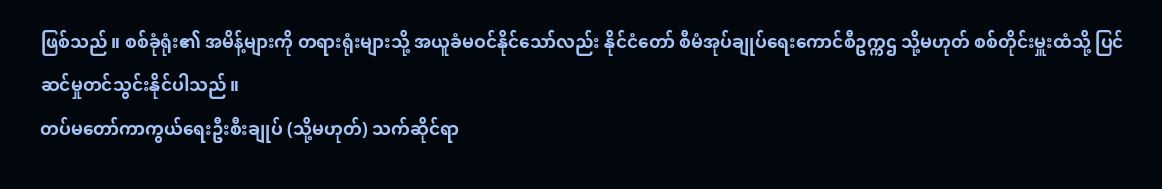ဖြစ်သည်။ စစ်ခုံရုံး၏ အမိန့်များကို တရားရုံးများသို့ အယူခံမဝင်နိုင်သော်လည်း နိုင်ငံတော် စီမံအုပ်ချုပ်ရေးကောင်စီဥက္ကဌ သို့မဟုတ် စစ်တိုင်းမှူးထံသို့ ပြင်ဆင်မှုတင်သွင်းနိုင်ပါသည်။
တပ်မတော်ကာကွယ်ရေးဦးစီးချုပ် (သို့မဟုတ်) သက်ဆိုင်ရာ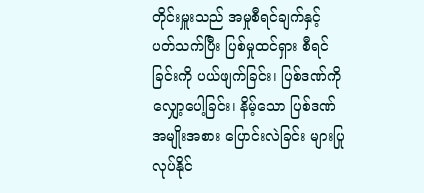တိုင်းမှူးသည် အမှုစီရင်ချက်နှင့် ပတ်သက်ပြီး ပြစ်မှုထင်ရှား စီရင်ခြင်းကို ပယ်ဖျက်ခြင်း၊ ပြစ်ဒဏ်ကို လျှော့ပေါ့ခြင်း၊ နိမ့်သော ပြစ်ဒဏ်အမျိုးအစား ပြောင်းလဲခြင်း များပြုလုပ်နိုင်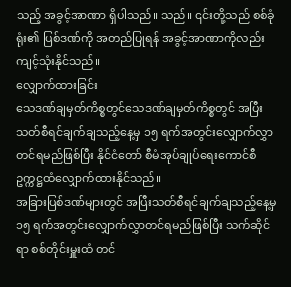သည့် အခွင့်အာဏာ ရှိပါသည်။ သည်။ ၎င်းတို့သည် စစ်ခုံရုံး၏ ပြစ်ဒဏ်ကို အတည်ပြုရန် အခွင့်အာဏာကိုလည်းကျင့်သုံးနိုင်သည်။
လျှောက်ထားခြင်း
သေဒဏ်ချမှတ်ကိစ္စတွင်သေဒဏ်ချမှတ်ကိစ္စတွင် အပြီးသတ်စီရင်ချက်ချသည့်နေ့မှ ၁၅ ရက်အတွင်းလျှောက်လွှာတင်ရမည်ဖြစ်ပြီး နိုင်ငံတော် စီမံအုပ်ချုပ်ရေးကောင်စီ ဥက္ကဋ္ဌထံလျှောက်ထားနိုင်သည်။
အခြားပြစ်ဒဏ်များတွင် အပြီးသတ်စီရင်ချက်ချသည့်နေ့မှ ၁၅ ရက်အတွင်းလျှောက်လွှာတင်ရမည်ဖြစ်ပြီး သက်ဆိုင်ရာ စစ်တိုင်းမှူးထံ တင်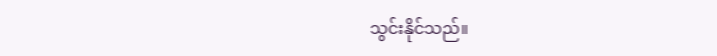သွင်းနိုင်သည်။